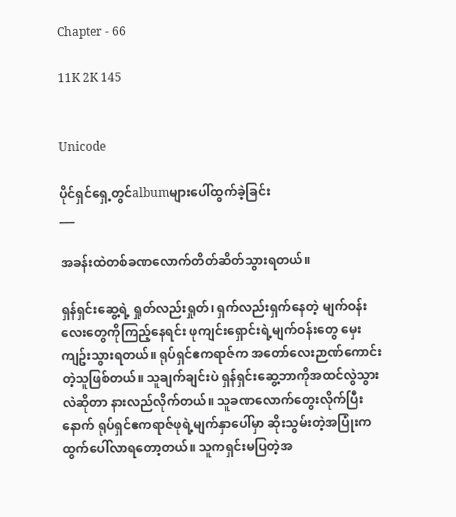Chapter - 66

11K 2K 145


Unicode

ပိုင်ရှင်ရှေ့တွင်albumများပေါ်ထွက်ခဲ့ခြင်း
___

အခန်းထဲတစ်ခဏလောက်တိတ်ဆိတ်သွားရတယ်။

ရှန်ရှင်းဆွေ့ရဲ့ ရှုတ်လည်းရှုတ်၊ ရှက်လည်းရှက်နေတဲ့ မျက်ဝန်းလေးတွေကိုကြည့်နေရင်း ဖုကျင်းရှောင်းရဲ့မျက်ဝန်းတွေ မှေးကျဥ်းသွားရတယ်။ ရုပ်ရှင်ဧကရာဇ်က အတော်လေးဉာဏ်ကောင်းတဲ့သူဖြစ်တယ်။ သူချက်ချင်းပဲ ရှန်ရှင်းဆွေ့ဘာကိုအထင်လွဲသွားလဲဆိုတာ နားလည်လိုက်တယ်။ သူခဏလောက်တွေးလိုက်ပြီးနောက် ရုပ်ရှင်ဧကရာဇ်ဖုရဲ့မျက်နှာပေါ်မှာ ဆိုးသွမ်းတဲ့အပြုံးက ထွက်ပေါ်လာရတော့တယ်။ သူကရှင်းမပြတဲ့အ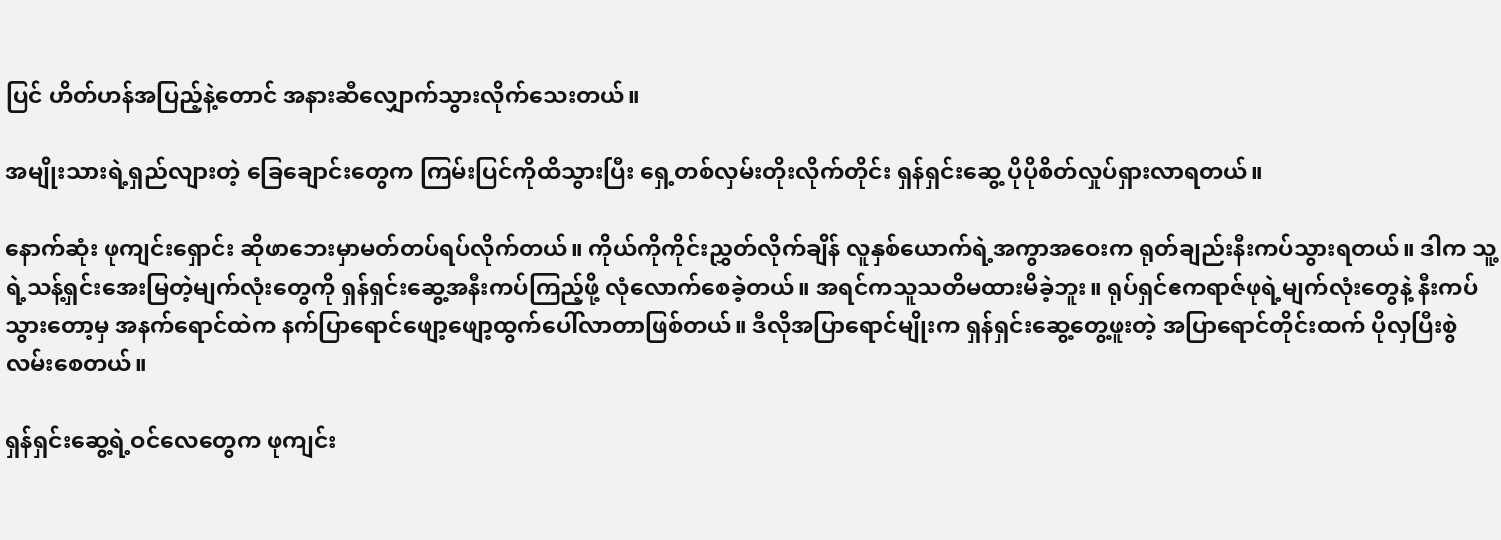ပြင် ဟိတ်ဟန်အပြည့်နဲ့တောင် အနားဆီလျှောက်သွားလိုက်သေးတယ်။

အမျိုးသားရဲ့ရှည်လျားတဲ့ ခြေချောင်းတွေက ကြမ်းပြင်ကိုထိသွားပြီး ရှေ့တစ်လှမ်းတိုးလိုက်တိုင်း ရှန်ရှင်းဆွေ့ ပိုပိုစိတ်လှုပ်ရှားလာရတယ်။

နောက်ဆုံး ဖုကျင်းရှောင်း ဆိုဖာဘေးမှာမတ်တပ်ရပ်လိုက်တယ်။ ကိုယ်ကိုကိုင်းညွှတ်လိုက်ချိန် လူနှစ်ယောက်ရဲ့အကွာအဝေးက ရုတ်ချည်းနီးကပ်သွားရတယ်။ ဒါက သူ့ရဲ့သန့်ရှင်းအေးမြတဲ့မျက်လုံးတွေကို ရှန်ရှင်းဆွေ့အနီးကပ်ကြည့်ဖို့ လုံလောက်စေခဲ့တယ်။ အရင်ကသူသတိမထားမိခဲ့ဘူး။ ရုပ်ရှင်ဧကရာဇ်ဖုရဲ့မျက်လုံးတွေနဲ့ နီးကပ်သွားတော့မှ အနက်ရောင်ထဲက နက်ပြာရောင်ဖျော့ဖျော့ထွက်ပေါ်လာတာဖြစ်တယ်။ ဒီလိုအပြာရောင်မျိုးက ရှန်ရှင်းဆွေ့တွေ့ဖူးတဲ့ အပြာရောင်တိုင်းထက် ပိုလှပြီးစွဲလမ်းစေတယ်။

ရှန်ရှင်းဆွေ့ရဲ့ဝင်လေတွေက ဖုကျင်း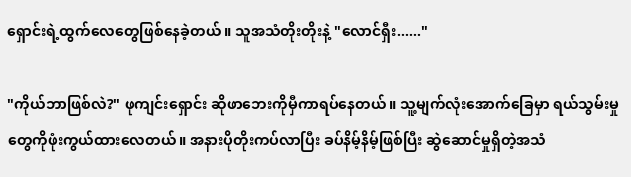ရှောင်းရဲ့ထွက်လေတွေဖြစ်နေခဲ့တယ်။ သူအသံတိုးတိုးနဲ့ "လောင်ရှီး......"

"ကိုယ်ဘာဖြစ်လဲ?" ဖုကျင်းရှောင်း ဆိုဖာဘေးကိုမှီကာရပ်နေတယ်။ သူ့မျက်လုံးအောက်ခြေမှာ ရယ်သွမ်းမှုတွေကိုဖုံးကွယ်ထားလေတယ်။ အနားပိုတိုးကပ်လာပြီး ခပ်နိမ့်နိမ့်ဖြစ်ပြီး ဆွဲဆောင်မှုရှိတဲ့အသံ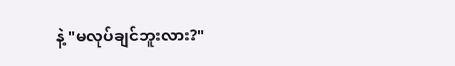နဲ့ "မလုပ်ချင်ဘူးလား?"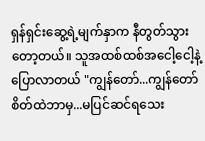ရှန်ရှင်းဆွေ့ရဲ့မျက်နှာက နီတွတ်သွားတော့တယ်။ သူအထစ်ထစ်အငေါ့ငေါ့နဲ့ပြောလာတယ် "ကျွန်တော်...ကျွန်တော် စိတ်ထဲဘာမှ...မပြင်ဆင်ရသေး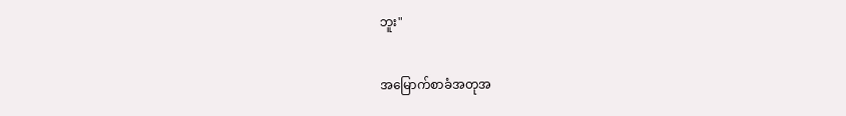ဘူး"

အမြောက်စာခံအတုအ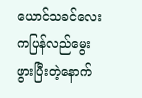ယောင်သခင်လေးကပြန်လည်မွေးဖွားပြီးတဲ့နောက်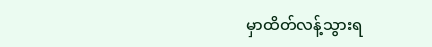မှာထိတ်လန့်သွားရ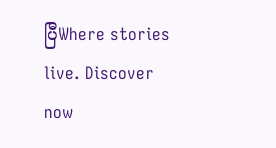ပြီWhere stories live. Discover now